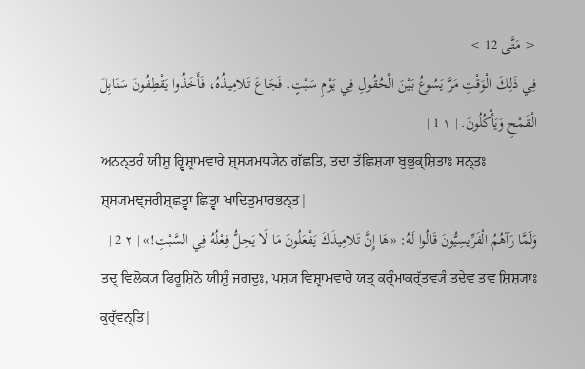< مَتَّى 12 >
فِي ذَلِكَ الْوَقْتِ مَرَّ يَسُوعُ بَيْنَ الْحُقُولِ فِي يَوْمِ سَبْتٍ. فَجَاعَ تَلامِيذُهُ، فَأَخَذُوا يَقْطِفُونَ سَنَابِلَ الْقَمْحِ وَيَأْكُلُونَ. | ١ 1 |
ਅਨਨ੍ਤਰੰ ਯੀਸ਼ੁ ਰ੍ਵਿਸ਼੍ਰਾਮਵਾਰੇ ਸ਼੍ਸ੍ਯਮਧ੍ਯੇਨ ਗੱਛਤਿ, ਤਦਾ ਤੱਛਿਸ਼੍ਯਾ ਬੁਭੁਕ੍ਸ਼ਿਤਾਃ ਸਨ੍ਤਃ ਸ਼੍ਸ੍ਯਮਞ੍ਜਰੀਸ਼੍ਛਤ੍ਵਾ ਛਿਤ੍ਵਾ ਖਾਦਿਤੁਮਾਰਭਨ੍ਤ|
وَلَمَّا رَآهُمُ الْفَرِّيسِيُّونَ قَالُوا لَهُ: «هَا إِنَّ تَلامِيذَكَ يَفْعَلُونَ مَا لَا يَحِلُّ فِعْلُهُ فِي السَّبْتِ!» | ٢ 2 |
ਤਦ੍ ਵਿਲੋਕ੍ਯ ਫਿਰੂਸ਼ਿਨੋ ਯੀਸ਼ੁੰ ਜਗਦੁਃ, ਪਸ਼੍ਯ ਵਿਸ਼੍ਰਾਮਵਾਰੇ ਯਤ੍ ਕਰ੍ੰਮਾਕਰ੍ੱਤਵ੍ਯੰ ਤਦੇਵ ਤਵ ਸ਼ਿਸ਼੍ਯਾਃ ਕੁਰ੍ੱਵਨ੍ਤਿ|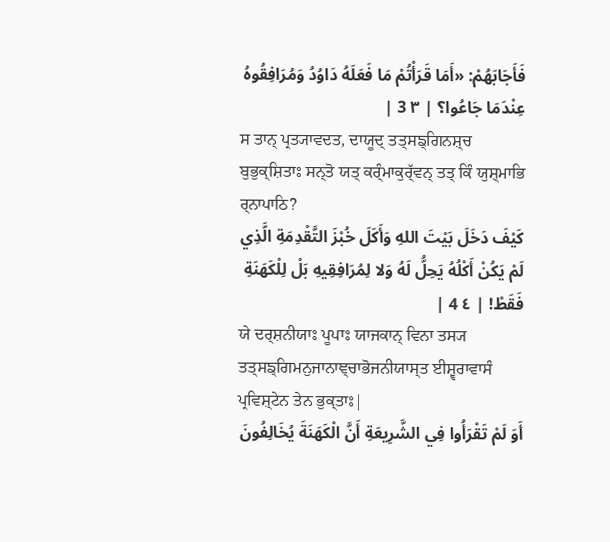فَأَجَابَهُمْ: «أَمَا قَرَأْتُمْ مَا فَعَلَهُ دَاوُدُ وَمُرَافِقُوهُ عِنْدَمَا جَاعُوا؟ | ٣ 3 |
ਸ ਤਾਨ੍ ਪ੍ਰਤ੍ਯਾਵਦਤ, ਦਾਯੂਦ੍ ਤਤ੍ਸਙ੍ਗਿਨਸ਼੍ਚ ਬੁਭੁਕ੍ਸ਼ਿਤਾਃ ਸਨ੍ਤੋ ਯਤ੍ ਕਰ੍ੰਮਾਕੁਰ੍ੱਵਨ੍ ਤਤ੍ ਕਿੰ ਯੁਸ਼੍ਮਾਭਿ ਰ੍ਨਾਪਾਠਿ?
كَيْفَ دَخَلَ بَيْتَ اللهِ وَأَكَلَ خُبْزَ التَّقْدِمَةِ الَّذِي لَمْ يَكُنْ أَكْلُهُ يَحِلُّ لَهُ وَلا لِمُرَافِقِيهِ بَلْ لِلْكَهَنَةِ فَقَطْ! | ٤ 4 |
ਯੇ ਦਰ੍ਸ਼ਨੀਯਾਃ ਪੂਪਾਃ ਯਾਜਕਾਨ੍ ਵਿਨਾ ਤਸ੍ਯ ਤਤ੍ਸਙ੍ਗਿਮਨੁਜਾਨਾਞ੍ਚਾਭੋਜਨੀਯਾਸ੍ਤ ਈਸ਼੍ਵਰਾਵਾਸੰ ਪ੍ਰਵਿਸ਼੍ਟੇਨ ਤੇਨ ਭੁਕ੍ਤਾਃ|
أَوَ لَمْ تَقْرَأُوا فِي الشَّرِيعَةِ أَنَّ الْكَهَنَةَ يُخَالِفُونَ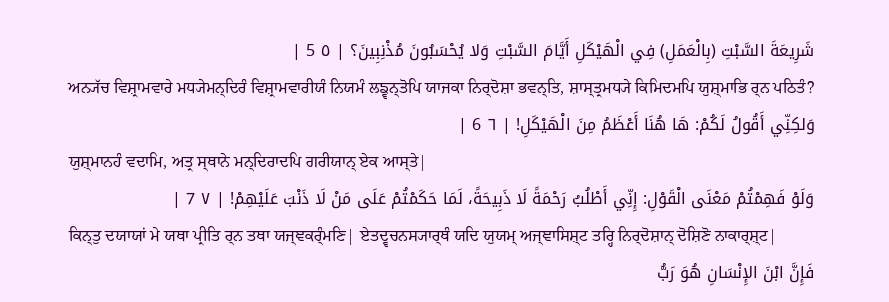شَرِيعَةَ السَّبْتِ (بِالْعَمَلِ) فِي الْهَيْكَلِ أَيَّامَ السَّبْتِ وَلا يُحْسَبُونَ مُذْنِبِينَ؟ | ٥ 5 |
ਅਨ੍ਯੱਚ ਵਿਸ਼੍ਰਾਮਵਾਰੇ ਮਧ੍ਯੇਮਨ੍ਦਿਰੰ ਵਿਸ਼੍ਰਾਮਵਾਰੀਯੰ ਨਿਯਮੰ ਲਙ੍ਵਨ੍ਤੋਪਿ ਯਾਜਕਾ ਨਿਰ੍ਦੋਸ਼ਾ ਭਵਨ੍ਤਿ, ਸ਼ਾਸ੍ਤ੍ਰਮਧ੍ਯੇ ਕਿਮਿਦਮਪਿ ਯੁਸ਼੍ਮਾਭਿ ਰ੍ਨ ਪਠਿਤੰ?
وَلكِنِّي أَقُولُ لَكُمْ: هَا هُنَا أَعْظَمُ مِنَ الْهَيْكَلِ! | ٦ 6 |
ਯੁਸ਼੍ਮਾਨਹੰ ਵਦਾਮਿ, ਅਤ੍ਰ ਸ੍ਥਾਨੇ ਮਨ੍ਦਿਰਾਦਪਿ ਗਰੀਯਾਨ੍ ਏਕ ਆਸ੍ਤੇ|
وَلَوْ فَهِمْتُمْ مَعْنَى الْقَوْلِ: إِنِّي أَطْلُبُ رَحْمَةً لَا ذَبِيحَةً، لَمَا حَكَمْتُمْ عَلَى مَنْ لَا ذَنْبَ عَلَيْهِمْ! | ٧ 7 |
ਕਿਨ੍ਤੁ ਦਯਾਯਾਂ ਮੇ ਯਥਾ ਪ੍ਰੀਤਿ ਰ੍ਨ ਤਥਾ ਯਜ੍ਞਕਰ੍ੰਮਣਿ| ਏਤਦ੍ਵਚਨਸ੍ਯਾਰ੍ਥੰ ਯਦਿ ਯੁਯਮ੍ ਅਜ੍ਞਾਸਿਸ਼੍ਟ ਤਰ੍ਹਿ ਨਿਰ੍ਦੋਸ਼ਾਨ੍ ਦੋਸ਼ਿਣੋ ਨਾਕਾਰ੍ਸ਼੍ਟ|
فَإِنَّ ابْنَ الإِنْسَانِ هُوَ رَبُّ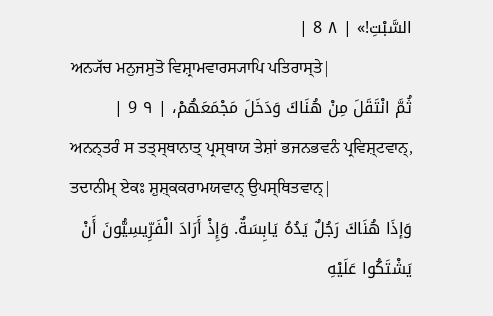السَّبْتِ!» | ٨ 8 |
ਅਨ੍ਯੱਚ ਮਨੁਜਸੁਤੋ ਵਿਸ਼੍ਰਾਮਵਾਰਸ੍ਯਾਪਿ ਪਤਿਰਾਸ੍ਤੇ|
ثُمَّ انْتَقَلَ مِنْ هُنَاكَ وَدَخَلَ مَجْمَعَهُمْ، | ٩ 9 |
ਅਨਨ੍ਤਰੰ ਸ ਤਤ੍ਸ੍ਥਾਨਾਤ੍ ਪ੍ਰਸ੍ਥਾਯ ਤੇਸ਼ਾਂ ਭਜਨਭਵਨੰ ਪ੍ਰਵਿਸ਼੍ਟਵਾਨ੍, ਤਦਾਨੀਮ੍ ਏਕਃ ਸ਼ੁਸ਼੍ਕਕਰਾਮਯਵਾਨ੍ ਉਪਸ੍ਥਿਤਵਾਨ੍|
وَإذَا هُنَاكَ رَجُلٌ يَدُهُ يَابِسَةٌ. وَإِذْ أَرَادَ الْفَرِّيسِيُّونَ أَنْ يَشْتَكُوا عَلَيْهِ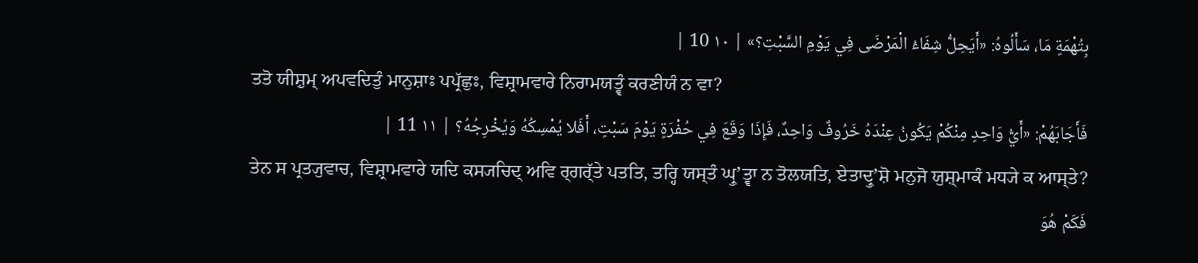بِتُهْمَةٍ مَا، سَأَلُوهُ: «أَيَحِلُّ شِفَاءُ الْمَرْضَى فِي يَوْمِ السَّبْتِ؟» | ١٠ 10 |
ਤਤੋ ਯੀਸ਼ੁਮ੍ ਅਪਵਦਿਤੁੰ ਮਾਨੁਸ਼ਾਃ ਪਪ੍ਰੱਛੁਃ, ਵਿਸ਼੍ਰਾਮਵਾਰੇ ਨਿਰਾਮਯਤ੍ਵੰ ਕਰਣੀਯੰ ਨ ਵਾ?
فَأَجَابَهُمْ: «أَيُّ وَاحِدٍ مِنْكُمْ يَكُونُ عِنْدَهُ خَرُوفٌ وَاحِدٌ، فَإِذَا وَقَعَ فِي حُفْرَةٍ يَوْمَ سَبْتٍ، أَفَلا يُمْسِكُهُ وَيُخْرِجُهُ؟ | ١١ 11 |
ਤੇਨ ਸ ਪ੍ਰਤ੍ਯੁਵਾਚ, ਵਿਸ਼੍ਰਾਮਵਾਰੇ ਯਦਿ ਕਸ੍ਯਚਿਦ੍ ਅਵਿ ਰ੍ਗਰ੍ੱਤੇ ਪਤਤਿ, ਤਰ੍ਹਿ ਯਸ੍ਤੰ ਘ੍ਰੁʼਤ੍ਵਾ ਨ ਤੋਲਯਤਿ, ਏਤਾਦ੍ਰੁʼਸ਼ੋ ਮਨੁਜੋ ਯੁਸ਼੍ਮਾਕੰ ਮਧ੍ਯੇ ਕ ਆਸ੍ਤੇ?
فَكَمْ هُوَ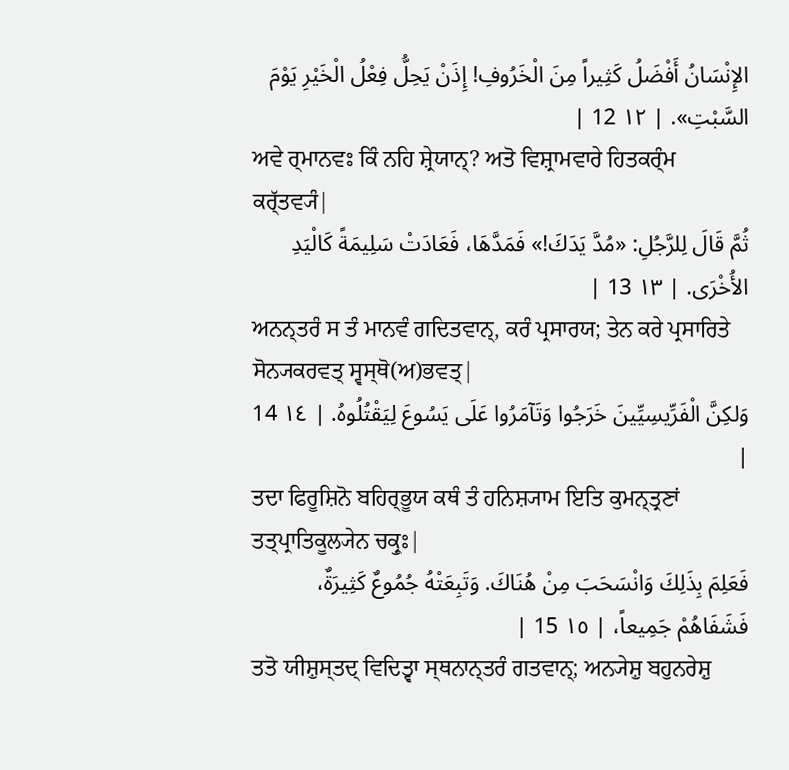الإِنْسَانُ أَفْضَلُ كَثِيراً مِنَ الْخَرُوفِ! إِذَنْ يَحِلُّ فِعْلُ الْخَيْرِ يَوْمَ السَّبْتِ». | ١٢ 12 |
ਅਵੇ ਰ੍ਮਾਨਵਃ ਕਿੰ ਨਹਿ ਸ਼੍ਰੇਯਾਨ੍? ਅਤੋ ਵਿਸ਼੍ਰਾਮਵਾਰੇ ਹਿਤਕਰ੍ੰਮ ਕਰ੍ੱਤਵ੍ਯੰ|
ثُمَّ قَالَ لِلرَّجُلِ: «مُدَّ يَدَكَ!» فَمَدَّهَا، فَعَادَتْ سَلِيمَةً كَالْيَدِ الأُخْرَى. | ١٣ 13 |
ਅਨਨ੍ਤਰੰ ਸ ਤੰ ਮਾਨਵੰ ਗਦਿਤਵਾਨ੍, ਕਰੰ ਪ੍ਰਸਾਰਯ; ਤੇਨ ਕਰੇ ਪ੍ਰਸਾਰਿਤੇ ਸੋਨ੍ਯਕਰਵਤ੍ ਸ੍ਵਸ੍ਥੋ(ਅ)ਭਵਤ੍|
وَلكِنَّ الْفَرِّيسِيِّينَ خَرَجُوا وَتَآمَرُوا عَلَى يَسُوعَ لِيَقْتُلُوهُ. | ١٤ 14 |
ਤਦਾ ਫਿਰੂਸ਼ਿਨੋ ਬਹਿਰ੍ਭੂਯ ਕਥੰ ਤੰ ਹਨਿਸ਼੍ਯਾਮ ਇਤਿ ਕੁਮਨ੍ਤ੍ਰਣਾਂ ਤਤ੍ਪ੍ਰਾਤਿਕੂਲ੍ਯੇਨ ਚਕ੍ਰੁਃ|
فَعَلِمَ بِذَلِكَ وَانْسَحَبَ مِنْ هُنَاكَ. وَتَبِعَتْهُ جُمُوعٌ كَثِيرَةٌ، فَشَفَاهُمْ جَمِيعاً، | ١٥ 15 |
ਤਤੋ ਯੀਸ਼ੁਸ੍ਤਦ੍ ਵਿਦਿਤ੍ਵਾ ਸ੍ਥਨਾਨ੍ਤਰੰ ਗਤਵਾਨ੍; ਅਨ੍ਯੇਸ਼ੁ ਬਹੁਨਰੇਸ਼ੁ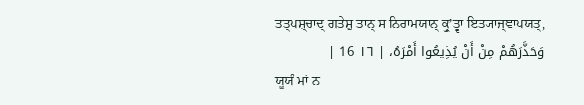ਤਤ੍ਪਸ਼੍ਚਾਦ੍ ਗਤੇਸ਼ੁ ਤਾਨ੍ ਸ ਨਿਰਾਮਯਾਨ੍ ਕ੍ਰੁʼਤ੍ਵਾ ਇਤ੍ਯਾਜ੍ਞਾਪਯਤ੍,
وَحَذَّرَهُمْ مِنْ أَنْ يُذِيعُوا أَمْرَهُ، | ١٦ 16 |
ਯੂਯੰ ਮਾਂ ਨ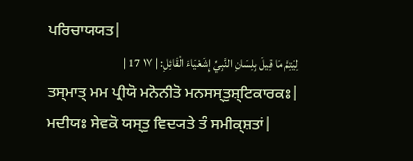ਪਰਿਚਾਯਯਤ|
لِيَتِمَّ مَا قِيلَ بِلِسَانِ النَّبِيِّ إِشَعْيَاءَ الْقَائِلِ: | ١٧ 17 |
ਤਸ੍ਮਾਤ੍ ਮਮ ਪ੍ਰੀਯੋ ਮਨੋਨੀਤੋ ਮਨਸਸ੍ਤੁਸ਼੍ਟਿਕਾਰਕਃ| ਮਦੀਯਃ ਸੇਵਕੋ ਯਸ੍ਤੁ ਵਿਦ੍ਯਤੇ ਤੰ ਸਮੀਕ੍ਸ਼ਤਾਂ|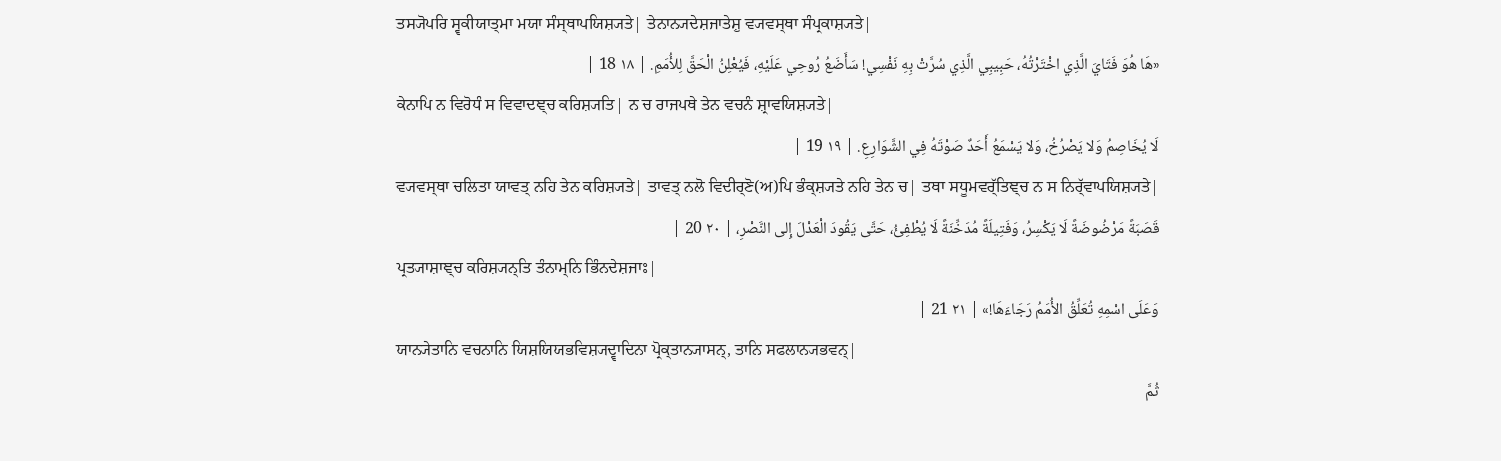ਤਸ੍ਯੋਪਰਿ ਸ੍ਵਕੀਯਾਤ੍ਮਾ ਮਯਾ ਸੰਸ੍ਥਾਪਯਿਸ਼੍ਯਤੇ| ਤੇਨਾਨ੍ਯਦੇਸ਼ਜਾਤੇਸ਼ੁ ਵ੍ਯਵਸ੍ਥਾ ਸੰਪ੍ਰਕਾਸ਼੍ਯਤੇ|
«هَا هُوَ فَتَايَ الَّذِي اخْتَرْتُهُ، حَبِيبِي الَّذِي سُرَّتْ بِهِ نَفْسِي! سَأَضَعُ رُوحِي عَلَيْهِ، فَيُعْلِنُ الْحَقَّ لِلأُمَمِ. | ١٨ 18 |
ਕੇਨਾਪਿ ਨ ਵਿਰੋਧੰ ਸ ਵਿਵਾਦਞ੍ਚ ਕਰਿਸ਼੍ਯਤਿ| ਨ ਚ ਰਾਜਪਥੇ ਤੇਨ ਵਚਨੰ ਸ਼੍ਰਾਵਯਿਸ਼੍ਯਤੇ|
لَا يُخَاصِمُ وَلا يَصْرُخُ، وَلا يَسْمَعُ أَحَدٌ صَوْتَهُ فِي الشَّوَارِعِ. | ١٩ 19 |
ਵ੍ਯਵਸ੍ਥਾ ਚਲਿਤਾ ਯਾਵਤ੍ ਨਹਿ ਤੇਨ ਕਰਿਸ਼੍ਯਤੇ| ਤਾਵਤ੍ ਨਲੋ ਵਿਦੀਰ੍ਣੋ(ਅ)ਪਿ ਭੰਕ੍ਸ਼੍ਯਤੇ ਨਹਿ ਤੇਨ ਚ| ਤਥਾ ਸਧੂਮਵਰ੍ੱਤਿਞ੍ਚ ਨ ਸ ਨਿਰ੍ੱਵਾਪਯਿਸ਼੍ਯਤੇ|
قَصَبَةً مَرْضُوضَةً لَا يَكْسِرُ، وَفَتِيلَةً مُدَخِّنَةً لَا يُطْفِئُ، حَتَّى يَقُودَ الْعَدْلَ إِلى النَّصْرِ، | ٢٠ 20 |
ਪ੍ਰਤ੍ਯਾਸ਼ਾਞ੍ਚ ਕਰਿਸ਼੍ਯਨ੍ਤਿ ਤੰਨਾਮ੍ਨਿ ਭਿੰਨਦੇਸ਼ਜਾਃ|
وَعَلَى اسْمِهِ تُعَلِّقُ الأُمَمُ رَجَاءَهَا!» | ٢١ 21 |
ਯਾਨ੍ਯੇਤਾਨਿ ਵਚਨਾਨਿ ਯਿਸ਼ਯਿਯਭਵਿਸ਼੍ਯਦ੍ਵਾਦਿਨਾ ਪ੍ਰੋਕ੍ਤਾਨ੍ਯਾਸਨ੍, ਤਾਨਿ ਸਫਲਾਨ੍ਯਭਵਨ੍|
ثُمَّ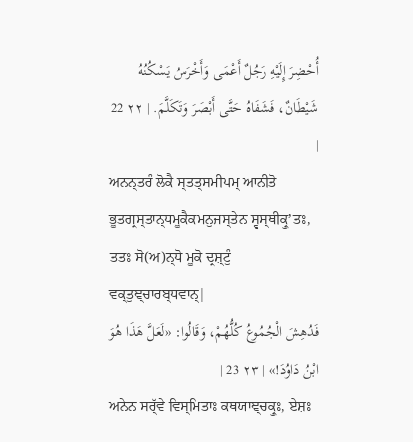أُحْضِرَ إِلَيْهِ رَجُلٌ أَعْمَى وَأَخْرَسُ يَسْكُنُهُ شَيْطَانٌ، فَشَفَاهُ حَتَّى أَبْصَرَ وَتَكَلَّمَ. | ٢٢ 22 |
ਅਨਨ੍ਤਰੰ ਲੋਕੈ ਸ੍ਤਤ੍ਸਮੀਪਮ੍ ਆਨੀਤੋ ਭੂਤਗ੍ਰਸ੍ਤਾਨ੍ਧਮੂਕੈਕਮਨੁਜਸ੍ਤੇਨ ਸ੍ਵਸ੍ਥੀਕ੍ਰੁʼਤਃ, ਤਤਃ ਸੋ(ਅ)ਨ੍ਧੋ ਮੂਕੋ ਦ੍ਰਸ਼੍ਟੁੰ ਵਕ੍ਤੁਞ੍ਚਾਰਬ੍ਧਵਾਨ੍|
فَدُهِشَ الْجُمُوعُ كُلُّهُمْ، وَقَالُوا: «لَعَلَّ هَذَا هُوَ ابْنُ دَاوُدَ!» | ٢٣ 23 |
ਅਨੇਨ ਸਰ੍ੱਵੇ ਵਿਸ੍ਮਿਤਾਃ ਕਥਯਾਞ੍ਚਕ੍ਰੁਃ, ਏਸ਼ਃ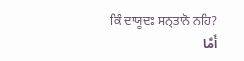ਕਿੰ ਦਾਯੂਦਃ ਸਨ੍ਤਾਨੋ ਨਹਿ?
أَمَّا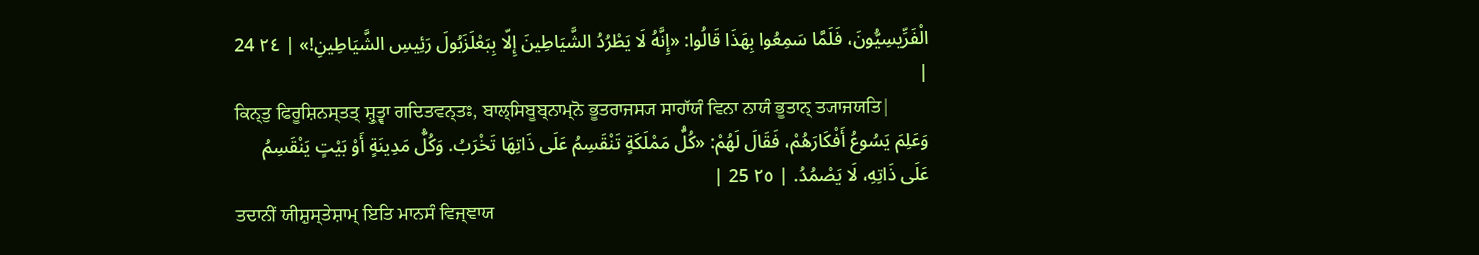الْفَرِّيسِيُّونَ، فَلَمَّا سَمِعُوا بِهَذَا قَالُوا: «إِنَّهُ لَا يَطْرُدُ الشَّيَاطِينَ إِلّا بِبَعْلَزَبُولَ رَئِيسِ الشَّيَاطِينِ!» | ٢٤ 24 |
ਕਿਨ੍ਤੁ ਫਿਰੂਸ਼ਿਨਸ੍ਤਤ੍ ਸ਼੍ਰੁਤ੍ਵਾ ਗਦਿਤਵਨ੍ਤਃ, ਬਾਲ੍ਸਿਬੂਬ੍ਨਾਮ੍ਨੋ ਭੂਤਰਾਜਸ੍ਯ ਸਾਹਾੱਯੰ ਵਿਨਾ ਨਾਯੰ ਭੂਤਾਨ੍ ਤ੍ਯਾਜਯਤਿ|
وَعَلِمَ يَسُوعُ أَفْكَارَهُمْ، فَقَالَ لَهُمْ: «كُلُّ مَمْلَكَةٍ تَنْقَسِمُ عَلَى ذَاتِهَا تَخْرَبُ. وَكُلُّ مَدِينَةٍ أَوْ بَيْتٍ يَنْقَسِمُ عَلَى ذَاتِهِ، لَا يَصْمُدُ. | ٢٥ 25 |
ਤਦਾਨੀਂ ਯੀਸ਼ੁਸ੍ਤੇਸ਼ਾਮ੍ ਇਤਿ ਮਾਨਸੰ ਵਿਜ੍ਞਾਯ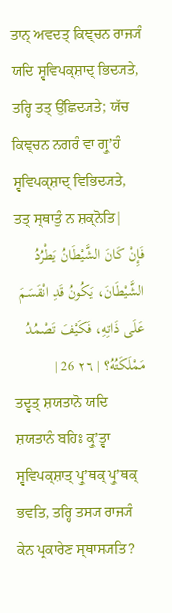ਤਾਨ੍ ਅਵਦਤ੍ ਕਿਞ੍ਚਨ ਰਾਜ੍ਯੰ ਯਦਿ ਸ੍ਵਵਿਪਕ੍ਸ਼ਾਦ੍ ਭਿਦ੍ਯਤੇ, ਤਰ੍ਹਿ ਤਤ੍ ਉੱਛਿਦ੍ਯਤੇ; ਯੱਚ ਕਿਞ੍ਚਨ ਨਗਰੰ ਵਾ ਗ੍ਰੁʼਹੰ ਸ੍ਵਵਿਪਕ੍ਸ਼ਾਦ੍ ਵਿਭਿਦ੍ਯਤੇ, ਤਤ੍ ਸ੍ਥਾਤੁੰ ਨ ਸ਼ਕ੍ਨੋਤਿ|
فَإِنْ كَانَ الشَّيْطَانُ يَطْرُدُ الشَّيْطَانَ، يَكُونُ قَدِ انْقَسَمَ عَلَى ذَاتِهِ، فَكَيْفَ تَصْمُدُ مَمْلَكَتُهُ؟ | ٢٦ 26 |
ਤਦ੍ਵਤ੍ ਸ਼ਯਤਾਨੋ ਯਦਿ ਸ਼ਯਤਾਨੰ ਬਹਿਃ ਕ੍ਰੁʼਤ੍ਵਾ ਸ੍ਵਵਿਪਕ੍ਸ਼ਾਤ੍ ਪ੍ਰੁʼਥਕ੍ ਪ੍ਰੁʼਥਕ੍ ਭਵਤਿ, ਤਰ੍ਹਿ ਤਸ੍ਯ ਰਾਜ੍ਯੰ ਕੇਨ ਪ੍ਰਕਾਰੇਣ ਸ੍ਥਾਸ੍ਯਤਿ?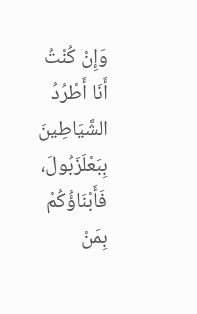وَإِنْ كُنْتُ أَنَا أَطْرُدُ الشَّيَاطِينَ بِبَعْلَزَبُولَ، فَأَبْنَاؤُكُمْ بِمَنْ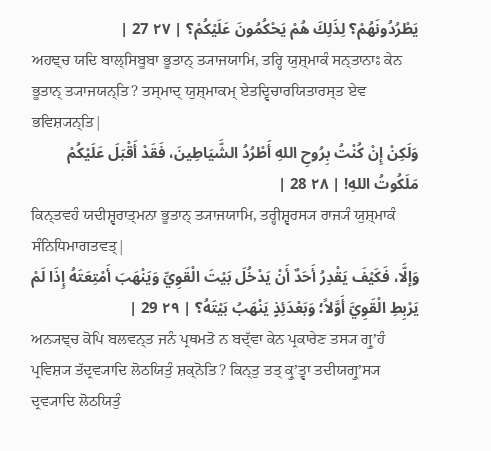يَطْرُدُونَهُمْ؟ لِذَلِكَ هُمْ يَحْكُمُونَ عَلَيْكُمْ؟ | ٢٧ 27 |
ਅਹਞ੍ਚ ਯਦਿ ਬਾਲ੍ਸਿਬੂਬਾ ਭੂਤਾਨ੍ ਤ੍ਯਾਜਯਾਮਿ, ਤਰ੍ਹਿ ਯੁਸ਼੍ਮਾਕੰ ਸਨ੍ਤਾਨਾਃ ਕੇਨ ਭੂਤਾਨ੍ ਤ੍ਯਾਜਯਨ੍ਤਿ? ਤਸ੍ਮਾਦ੍ ਯੁਸ਼੍ਮਾਕਮ੍ ਏਤਦ੍ਵਿਚਾਰਯਿਤਾਰਸ੍ਤ ਏਵ ਭਵਿਸ਼੍ਯਨ੍ਤਿ|
وَلَكِنْ إِنْ كُنْتُ بِرُوحِ اللهِ أَطْرُدُ الشَّيَاطِينَ، فَقَدْ أَقْبَلَ عَلَيْكُمْ مَلَكُوتُ اللهِ! | ٢٨ 28 |
ਕਿਨ੍ਤਵਹੰ ਯਦੀਸ਼੍ਵਰਾਤ੍ਮਨਾ ਭੂਤਾਨ੍ ਤ੍ਯਾਜਯਾਮਿ, ਤਰ੍ਹੀਸ਼੍ਵਰਸ੍ਯ ਰਾਜ੍ਯੰ ਯੁਸ਼੍ਮਾਕੰ ਸੰਨਿਧਿਮਾਗਤਵਤ੍|
وَإلَّا، فَكَيْفَ يَقْدِرُ أَحَدٌ أَنْ يَدْخُلَ بَيْتَ الْقَوِيِّ وَيَنْهَبَ أَمْتِعَتَهُ إِذَا لَمْ يَرْبِطِ الْقَوِيَّ أَوَّلاً؛ وَبَعْدَئِذٍ يَنْهَبُ بَيْتَهُ؟ | ٢٩ 29 |
ਅਨ੍ਯਞ੍ਚ ਕੋਪਿ ਬਲਵਨ੍ਤ ਜਨੰ ਪ੍ਰਥਮਤੋ ਨ ਬਦ੍ੱਵਾ ਕੇਨ ਪ੍ਰਕਾਰੇਣ ਤਸ੍ਯ ਗ੍ਰੁʼਹੰ ਪ੍ਰਵਿਸ਼੍ਯ ਤੱਦ੍ਰਵ੍ਯਾਦਿ ਲੋਠਯਿਤੁੰ ਸ਼ਕ੍ਨੋਤਿ? ਕਿਨ੍ਤੁ ਤਤ੍ ਕ੍ਰੁʼਤ੍ਵਾ ਤਦੀਯਗ੍ਰੁʼਸ੍ਯ ਦ੍ਰਵ੍ਯਾਦਿ ਲੋਠਯਿਤੁੰ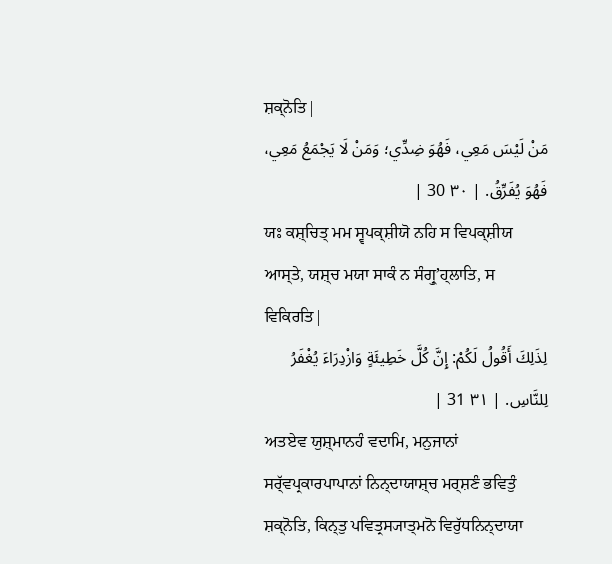ਸ਼ਕ੍ਨੋਤਿ|
مَنْ لَيْسَ مَعِي، فَهُوَ ضِدِّي؛ وَمَنْ لَا يَجْمَعُ مَعِي، فَهُوَ يُفَرِّقُ. | ٣٠ 30 |
ਯਃ ਕਸ਼੍ਚਿਤ੍ ਮਮ ਸ੍ਵਪਕ੍ਸ਼ੀਯੋ ਨਹਿ ਸ ਵਿਪਕ੍ਸ਼ੀਯ ਆਸ੍ਤੇ, ਯਸ਼੍ਚ ਮਯਾ ਸਾਕੰ ਨ ਸੰਗ੍ਰੁʼਹ੍ਲਾਤਿ, ਸ ਵਿਕਿਰਤਿ|
لِذَلِكَ أَقُولُ لَكُمْ: إِنَّ كُلَّ خَطِيئَةٍ وَازْدِرَاءَ يُغْفَرُ لِلنَّاسِ. | ٣١ 31 |
ਅਤਏਵ ਯੁਸ਼੍ਮਾਨਹੰ ਵਦਾਮਿ, ਮਨੁਜਾਨਾਂ ਸਰ੍ੱਵਪ੍ਰਕਾਰਪਾਪਾਨਾਂ ਨਿਨ੍ਦਾਯਾਸ਼੍ਚ ਮਰ੍ਸ਼ਣੰ ਭਵਿਤੁੰ ਸ਼ਕ੍ਨੋਤਿ, ਕਿਨ੍ਤੁ ਪਵਿਤ੍ਰਸ੍ਯਾਤ੍ਮਨੋ ਵਿਰੁੱਧਨਿਨ੍ਦਾਯਾ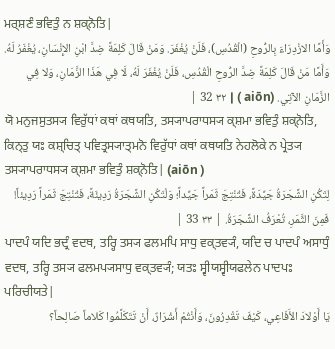ਮਰ੍ਸ਼ਣੰ ਭਵਿਤੁੰ ਨ ਸ਼ਕ੍ਨੋਤਿ|
وَأَمَّا الازْدِرَاءَ بِالرُّوحِ (الْقُدُسِ)، فَلَنْ يُغْفَرَ. وَمَنْ قَالَ كَلِمَةً ضِدَّ ابْنِ الإِنْسَانِ، يُغْفَرُ لَهُ. وَأَمَّا مَنْ قَالَ كَلِمَةً ضِدَّ الرُّوحِ الْقُدُسِ، فَلَنْ يُغْفَرَ لَهُ، لَا فِي هَذَا الزَّمَانِ، وَلا فِي الزَّمَانِ الآتِي. (aiōn ) | ٣٢ 32 |
ਯੋ ਮਨੁਜਸੁਤਸ੍ਯ ਵਿਰੁੱਧਾਂ ਕਥਾਂ ਕਥਯਤਿ, ਤਸ੍ਯਾਪਰਾਧਸ੍ਯ ਕ੍ਸ਼ਮਾ ਭਵਿਤੁੰ ਸ਼ਕ੍ਨੋਤਿ, ਕਿਨ੍ਤੁ ਯਃ ਕਸ਼੍ਚਿਤ੍ ਪਵਿਤ੍ਰਸ੍ਯਾਤ੍ਮਨੋ ਵਿਰੁੱਧਾਂ ਕਥਾਂ ਕਥਯਤਿ ਨੇਹਲੋਕੇ ਨ ਪ੍ਰੇਤ੍ਯ ਤਸ੍ਯਾਪਰਾਧਸ੍ਯ ਕ੍ਸ਼ਮਾ ਭਵਿਤੁੰ ਸ਼ਕ੍ਨੋਤਿ| (aiōn )
لِتَكُنِ الشَّجَرَةُ جَيِّدَةً، فَتُنْتِجَ ثَمَراً جَيِّداً؛ وَلْتَكُنِ الشَّجَرَةُ رَدِيئَةً، فَتُنْتِجَ ثَمَراً رَدِيئاً! فَمِنَ الثَّمَرِ، تُعْرَفُ الشَّجَرَةُ. | ٣٣ 33 |
ਪਾਦਪੰ ਯਦਿ ਭਦ੍ਰੰ ਵਦਥ, ਤਰ੍ਹਿ ਤਸ੍ਯ ਫਲਮਪਿ ਸਾਧੁ ਵਕ੍ਤਵ੍ਯੰ, ਯਦਿ ਚ ਪਾਦਪੰ ਅਸਾਧੁੰ ਵਦਥ, ਤਰ੍ਹਿ ਤਸ੍ਯ ਫਲਮਪ੍ਯਸਾਧੁ ਵਕ੍ਤਵ੍ਯੰ; ਯਤਃ ਸ੍ਵੀਯਸ੍ਵੀਯਫਲੇਨ ਪਾਦਪਃ ਪਰਿਚੀਯਤੇ|
يَا أَوْلادَ الأَفَاعِي، كَيْفَ تَقْدِرُونَ، وَأَنْتُمْ أَشْرَارٌ، أَنْ تَتَكَلَّمُوا كَلاماً صَالِحاً؟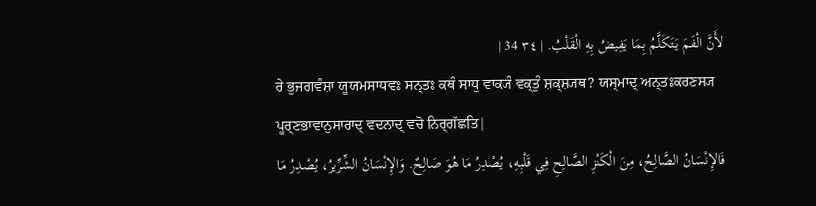لأَنَّ الْفَمَ يَتَكَلَّمُ بِمَا يَفِيضُ بِهِ الْقَلْبُ. | ٣٤ 34 |
ਰੇ ਭੁਜਗਵੰਸ਼ਾ ਯੂਯਮਸਾਧਵਃ ਸਨ੍ਤਃ ਕਥੰ ਸਾਧੁ ਵਾਕ੍ਯੰ ਵਕ੍ਤੁੰ ਸ਼ਕ੍ਸ਼੍ਯਥ? ਯਸ੍ਮਾਦ੍ ਅਨ੍ਤਃਕਰਣਸ੍ਯ ਪੂਰ੍ਣਭਾਵਾਨੁਸਾਰਾਦ੍ ਵਦਨਾਦ੍ ਵਚੋ ਨਿਰ੍ਗੱਛਤਿ|
فَالإِنْسَانُ الصَّالِحُ، مِنَ الْكَنْزِ الصَّالِحِ فِي قَلْبِهِ، يُصْدِرُ مَا هُوَ صَالِحٌ. وَالإِنْسَانُ الشِّرِّيرُ، يُصْدِرُ مَا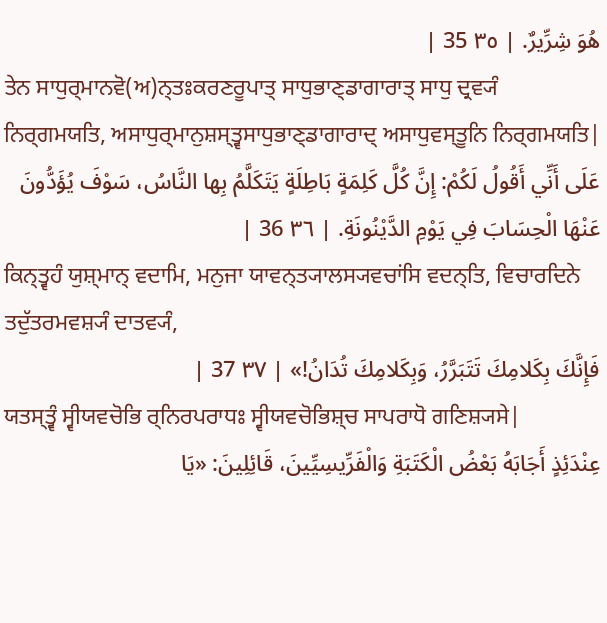هُوَ شِرِّيرٌ. | ٣٥ 35 |
ਤੇਨ ਸਾਧੁਰ੍ਮਾਨਵੋ(ਅ)ਨ੍ਤਃਕਰਣਰੂਪਾਤ੍ ਸਾਧੁਭਾਣ੍ਡਾਗਾਰਾਤ੍ ਸਾਧੁ ਦ੍ਰਵ੍ਯੰ ਨਿਰ੍ਗਮਯਤਿ, ਅਸਾਧੁਰ੍ਮਾਨੁਸ਼ਸ੍ਤ੍ਵਸਾਧੁਭਾਣ੍ਡਾਗਾਰਾਦ੍ ਅਸਾਧੁਵਸ੍ਤੂਨਿ ਨਿਰ੍ਗਮਯਤਿ|
عَلَى أَنِّي أَقُولُ لَكُمْ: إِنَّ كُلَّ كَلِمَةٍ بَاطِلَةٍ يَتَكَلَّمُ بِها النَّاسُ، سَوْفَ يُؤَدُّونَ عَنْهَا الْحِسَابَ فِي يَوْمِ الدَّيْنُونَةِ. | ٣٦ 36 |
ਕਿਨ੍ਤ੍ਵਹੰ ਯੁਸ਼੍ਮਾਨ੍ ਵਦਾਮਿ, ਮਨੁਜਾ ਯਾਵਨ੍ਤ੍ਯਾਲਸ੍ਯਵਚਾਂਸਿ ਵਦਨ੍ਤਿ, ਵਿਚਾਰਦਿਨੇ ਤਦੁੱਤਰਮਵਸ਼੍ਯੰ ਦਾਤਵ੍ਯੰ,
فَإِنَّكَ بِكَلامِكَ تَتَبَرَّرُ، وَبِكَلامِكَ تُدَانُ!» | ٣٧ 37 |
ਯਤਸ੍ਤ੍ਵੰ ਸ੍ਵੀਯਵਚੋਭਿ ਰ੍ਨਿਰਪਰਾਧਃ ਸ੍ਵੀਯਵਚੋਭਿਸ਼੍ਚ ਸਾਪਰਾਧੋ ਗਣਿਸ਼੍ਯਸੇ|
عِنْدَئِذٍ أَجَابَهُ بَعْضُ الْكَتَبَةِ وَالْفَرِّيسِيِّينَ، قَائِلِينَ: «يَا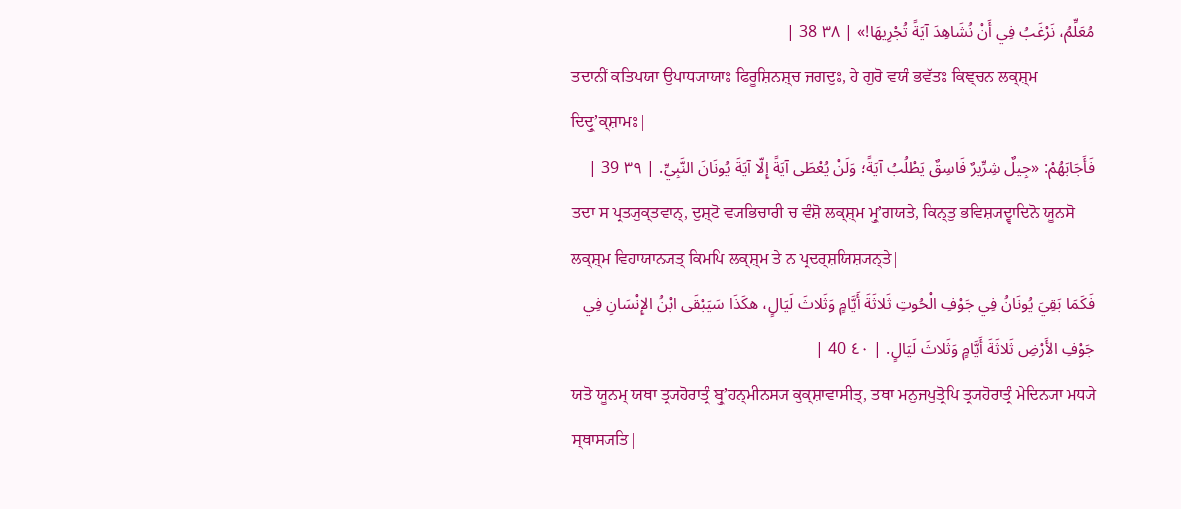مُعَلِّمُ، نَرْغَبُ فِي أَنْ نُشَاهِدَ آيَةً تُجْرِيهَا!» | ٣٨ 38 |
ਤਦਾਨੀਂ ਕਤਿਪਯਾ ਉਪਾਧ੍ਯਾਯਾਃ ਫਿਰੂਸ਼ਿਨਸ਼੍ਚ ਜਗਦੁਃ, ਹੇ ਗੁਰੋ ਵਯੰ ਭਵੱਤਃ ਕਿਞ੍ਚਨ ਲਕ੍ਸ਼੍ਮ ਦਿਦ੍ਰੁʼਕ੍ਸ਼ਾਮਃ|
فَأَجَابَهُمْ: «جِيلٌ شِرِّيرٌ فَاسِقٌ يَطْلُبُ آيَةً؛ وَلَنْ يُعْطَى آيَةً إِلّا آيَةَ يُونَانَ النَّبِيِّ. | ٣٩ 39 |
ਤਦਾ ਸ ਪ੍ਰਤ੍ਯੁਕ੍ਤਵਾਨ੍, ਦੁਸ਼੍ਟੋ ਵ੍ਯਭਿਚਾਰੀ ਚ ਵੰਸ਼ੋ ਲਕ੍ਸ਼੍ਮ ਮ੍ਰੁʼਗਯਤੇ, ਕਿਨ੍ਤੁ ਭਵਿਸ਼੍ਯਦ੍ਵਾਦਿਨੋ ਯੂਨਸੋ ਲਕ੍ਸ਼੍ਮ ਵਿਹਾਯਾਨ੍ਯਤ੍ ਕਿਮਪਿ ਲਕ੍ਸ਼੍ਮ ਤੇ ਨ ਪ੍ਰਦਰ੍ਸ਼ਯਿਸ਼੍ਯਨ੍ਤੇ|
فَكَمَا بَقِيَ يُونَانُ فِي جَوْفِ الْحُوتِ ثَلاثَةَ أَيَّامٍ وَثَلاثَ لَيَالٍ، هكَذَا سَيَبْقَى ابْنُ الإِنْسَانِ فِي جَوْفِ الأَرْضِ ثَلاثَةَ أَيَّامٍ وَثَلاثَ لَيَالٍ. | ٤٠ 40 |
ਯਤੋ ਯੂਨਮ੍ ਯਥਾ ਤ੍ਰ੍ਯਹੋਰਾਤ੍ਰੰ ਬ੍ਰੁʼਹਨ੍ਮੀਨਸ੍ਯ ਕੁਕ੍ਸ਼ਾਵਾਸੀਤ੍, ਤਥਾ ਮਨੁਜਪੁਤ੍ਰੋਪਿ ਤ੍ਰ੍ਯਹੋਰਾਤ੍ਰੰ ਮੇਦਿਨ੍ਯਾ ਮਧ੍ਯੇ ਸ੍ਥਾਸ੍ਯਤਿ|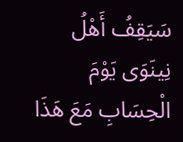سَيَقِفُ أَهْلُ نِينَوَى يَوْمَ الْحِسَابِ مَعَ هَذَا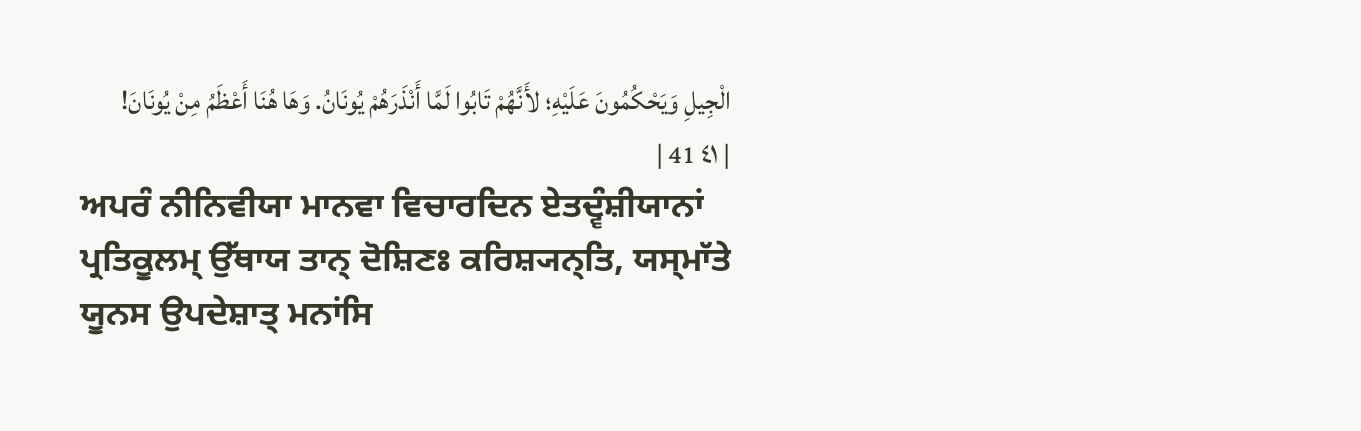الْجِيلِ وَيَحْكُمُونَ عَلَيْهِ؛ لأَنَّهُمْ تَابُوا لَمَّا أَنْذَرَهُمْ يُونَانُ. وَهَا هُنَا أَعْظَمُ مِنْ يُونَانَ! | ٤١ 41 |
ਅਪਰੰ ਨੀਨਿਵੀਯਾ ਮਾਨਵਾ ਵਿਚਾਰਦਿਨ ਏਤਦ੍ਵੰਸ਼ੀਯਾਨਾਂ ਪ੍ਰਤਿਕੂਲਮ੍ ਉੱਥਾਯ ਤਾਨ੍ ਦੋਸ਼ਿਣਃ ਕਰਿਸ਼੍ਯਨ੍ਤਿ, ਯਸ੍ਮਾੱਤੇ ਯੂਨਸ ਉਪਦੇਸ਼ਾਤ੍ ਮਨਾਂਸਿ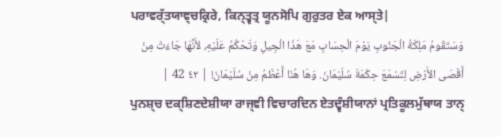ਪਰਾਵਰ੍ੱਤਯਾਞ੍ਚਕ੍ਰਿਰੇ, ਕਿਨ੍ਤ੍ਵਤ੍ਰ ਯੂਨਸੋਪਿ ਗੁਰੁਤਰ ਏਕ ਆਸ੍ਤੇ|
وَسَتَقُومُ مَلِكَةُ الْجَنُوبِ يَوْمَ الْحِسَابِ مَعَ هَذَا الْجِيلِ وَتَحْكُمُ عَلَيْهِ، لأَنَّهَا جَاءَتْ مِنْ أَقْصَى الأَرْضِ لِتَسْمَعَ حِكْمَةَ سُلَيْمَانَ. وَهَا هُنَا أَعْظَمُ مِنْ سُلَيْمَانَ! | ٤٢ 42 |
ਪੁਨਸ਼੍ਚ ਦਕ੍ਸ਼ਿਣਦੇਸ਼ੀਯਾ ਰਾਜ੍ਞੀ ਵਿਚਾਰਦਿਨ ਏਤਦ੍ਵੰਸ਼ੀਯਾਨਾਂ ਪ੍ਰਤਿਕੂਲਮੁੱਥਾਯ ਤਾਨ੍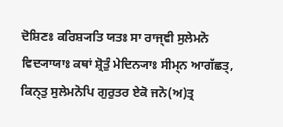ਦੋਸ਼ਿਣਃ ਕਰਿਸ਼੍ਯਤਿ ਯਤਃ ਸਾ ਰਾਜ੍ਞੀ ਸੁਲੇਮਨੋ ਵਿਦ੍ਯਾਯਾਃ ਕਥਾਂ ਸ਼੍ਰੋਤੁੰ ਮੇਦਿਨ੍ਯਾਃ ਸੀਮ੍ਨ ਆਗੱਛਤ੍, ਕਿਨ੍ਤੁ ਸੁਲੇਮਨੋਪਿ ਗੁਰੁਤਰ ਏਕੋ ਜਨੋ(ਅ)ਤ੍ਰ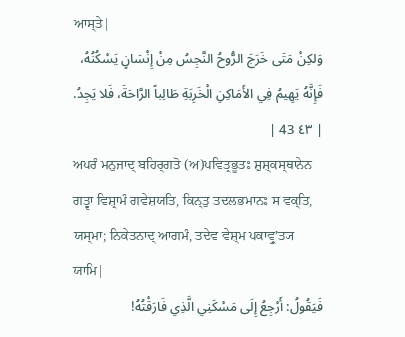ਆਸ੍ਤੇ|
وَلكِنْ مَتَى خَرَجَ الرُّوحُ النَّجِسُ مِنْ إِنْسَانٍ يَسْكُنُهُ، فَإِنَّهُ يَهِيمُ فِي الأَمَاكِنِ الْخَرِبَةِ طَالِباً الرَّاحَةَ، فَلا يَجِدُ. | ٤٣ 43 |
ਅਪਰੰ ਮਨੁਜਾਦ੍ ਬਹਿਰ੍ਗਤੋ (ਅ)ਪਵਿਤ੍ਰਭੂਤਃ ਸ਼ੁਸ਼੍ਕਸ੍ਥਾਨੇਨ ਗਤ੍ਵਾ ਵਿਸ਼੍ਰਾਮੰ ਗਵੇਸ਼ਯਤਿ, ਕਿਨ੍ਤੁ ਤਦਲਭਮਾਨਃ ਸ ਵਕ੍ਤਿ, ਯਸ੍ਮਾ; ਨਿਕੇਤਨਾਦ੍ ਆਗਮੰ, ਤਦੇਵ ਵੇਸ਼੍ਮ ਪਕਾਵ੍ਰੁʼਤ੍ਯ ਯਾਮਿ|
فَيَقُولُ: أَرْجِعُ إِلَى مَسْكَنِي الَّذِي فَارَقْتُهُ!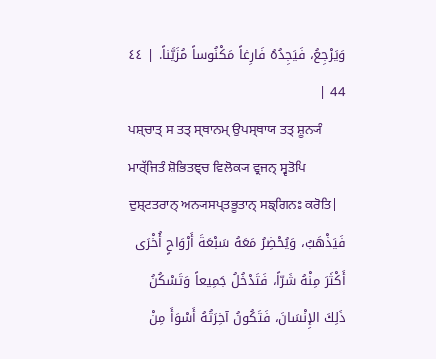وَيَرْجِعُ، فَيَجِدُهُ فَارِغاً مَكْنُوساً مُزَيَّناً. | ٤٤ 44 |
ਪਸ਼੍ਚਾਤ੍ ਸ ਤਤ੍ ਸ੍ਥਾਨਮ੍ ਉਪਸ੍ਥਾਯ ਤਤ੍ ਸ਼ੂਨ੍ਯੰ ਮਾਰ੍ੱਜਿਤੰ ਸ਼ੋਭਿਤਞ੍ਚ ਵਿਲੋਕ੍ਯ ਵ੍ਰਜਨ੍ ਸ੍ਵਤੋਪਿ ਦੁਸ਼੍ਟਤਰਾਨ੍ ਅਨ੍ਯਸਪ੍ਤਭੂਤਾਨ੍ ਸਙ੍ਗਿਨਃ ਕਰੋਤਿ|
فَيَذْهَبُ، وَيُحْضِرُ مَعَهُ سَبْعَةَ أَرْوَاحٍ أُخْرَى أَكْثَرَ مِنْهُ شَرّاً، فَتَدْخُلُ جَمِيعاً وَتَسْكُنُ ذَلِكَ الإِنْسَانَ، فَتَكُونُ آخِرَتُهُ أَسْوَأَ مِنْ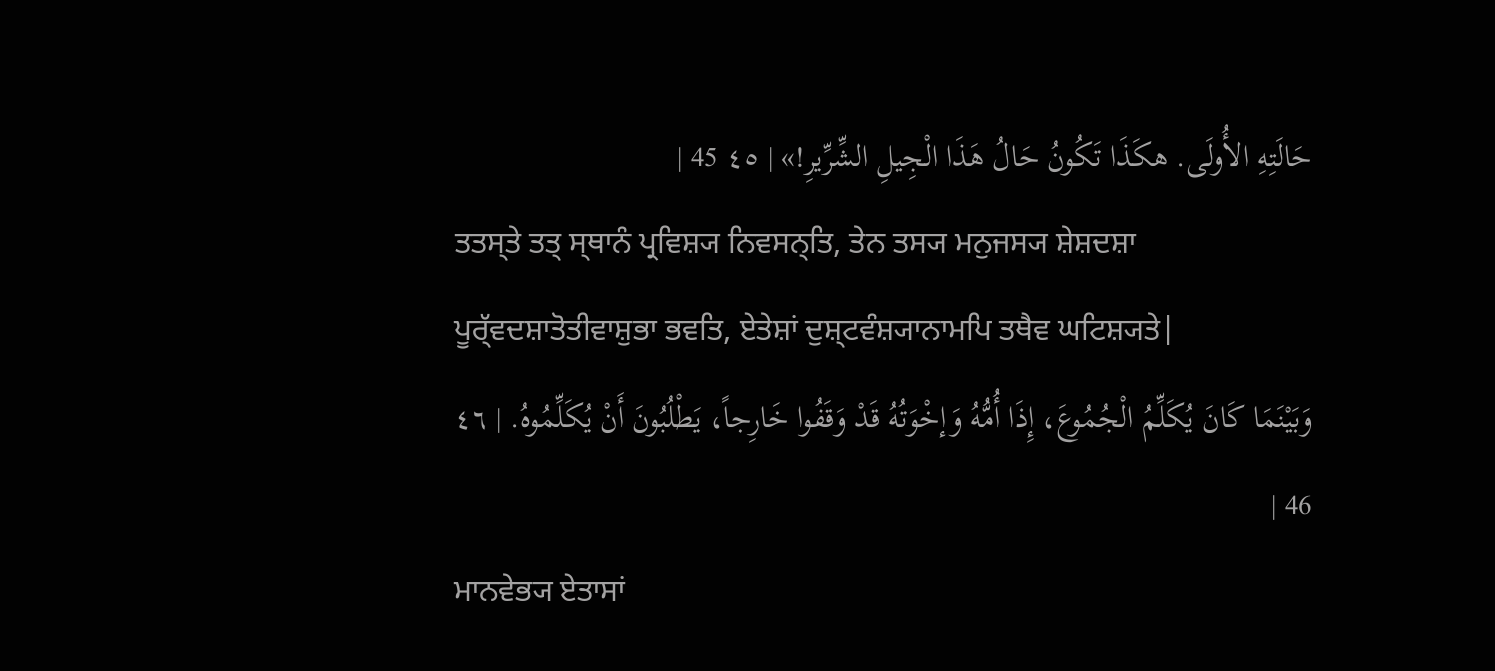حَالَتِهِ الأُولَى. هكَذَا تَكُونُ حَالُ هَذَا الْجِيلِ الشِّرِّيرِ!» | ٤٥ 45 |
ਤਤਸ੍ਤੇ ਤਤ੍ ਸ੍ਥਾਨੰ ਪ੍ਰਵਿਸ਼੍ਯ ਨਿਵਸਨ੍ਤਿ, ਤੇਨ ਤਸ੍ਯ ਮਨੁਜਸ੍ਯ ਸ਼ੇਸ਼ਦਸ਼ਾ ਪੂਰ੍ੱਵਦਸ਼ਾਤੋਤੀਵਾਸ਼ੁਭਾ ਭਵਤਿ, ਏਤੇਸ਼ਾਂ ਦੁਸ਼੍ਟਵੰਸ਼੍ਯਾਨਾਮਪਿ ਤਥੈਵ ਘਟਿਸ਼੍ਯਤੇ|
وَبَيْنَمَا كَانَ يُكَلِّمُ الْجُمُوعَ، إِذَا أُمُّهُ وَإخْوَتُهُ قَدْ وَقَفُوا خَارِجاً، يَطْلُبُونَ أَنْ يُكَلِّمُوهُ. | ٤٦ 46 |
ਮਾਨਵੇਭ੍ਯ ਏਤਾਸਾਂ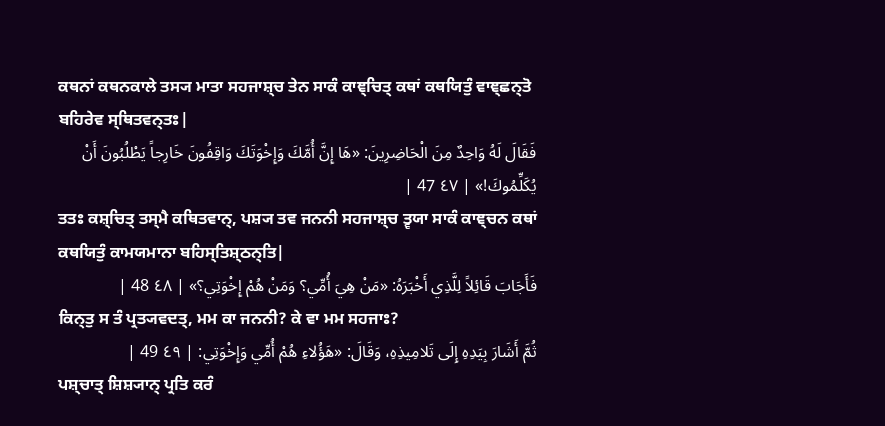ਕਥਨਾਂ ਕਥਨਕਾਲੇ ਤਸ੍ਯ ਮਾਤਾ ਸਹਜਾਸ਼੍ਚ ਤੇਨ ਸਾਕੰ ਕਾਞ੍ਚਿਤ੍ ਕਥਾਂ ਕਥਯਿਤੁੰ ਵਾਞ੍ਛਨ੍ਤੋ ਬਹਿਰੇਵ ਸ੍ਥਿਤਵਨ੍ਤਃ|
فَقَالَ لَهُ وَاحِدٌ مِنَ الْحَاضِرِينَ: «هَا إِنَّ أُمَّكَ وَإِخْوَتَكَ وَاقِفُونَ خَارِجاً يَطْلُبُونَ أَنْ يُكَلِّمُوكَ!» | ٤٧ 47 |
ਤਤਃ ਕਸ਼੍ਚਿਤ੍ ਤਸ੍ਮੈ ਕਥਿਤਵਾਨ੍, ਪਸ਼੍ਯ ਤਵ ਜਨਨੀ ਸਹਜਾਸ਼੍ਚ ਤ੍ਵਯਾ ਸਾਕੰ ਕਾਞ੍ਚਨ ਕਥਾਂ ਕਥਯਿਤੁੰ ਕਾਮਯਮਾਨਾ ਬਹਿਸ੍ਤਿਸ਼੍ਠਨ੍ਤਿ|
فَأَجَابَ قَائِلاً لِلَّذِي أَخْبَرَهُ: «مَنْ هِيَ أُمِّي؟ وَمَنْ هُمْ إِخْوَتِي؟» | ٤٨ 48 |
ਕਿਨ੍ਤੁ ਸ ਤੰ ਪ੍ਰਤ੍ਯਵਦਤ੍, ਮਮ ਕਾ ਜਨਨੀ? ਕੇ ਵਾ ਮਮ ਸਹਜਾਃ?
ثُمَّ أَشَارَ بِيَدِهِ إِلَى تَلامِيذِهِ، وَقَالَ: «هَؤُلاءِ هُمْ أُمِّي وَإِخْوَتِي: | ٤٩ 49 |
ਪਸ਼੍ਚਾਤ੍ ਸ਼ਿਸ਼੍ਯਾਨ੍ ਪ੍ਰਤਿ ਕਰੰ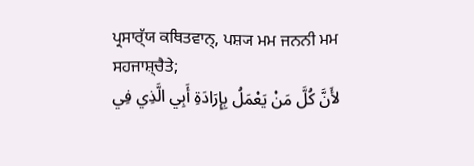ਪ੍ਰਸਾਰ੍ੱਯ ਕਥਿਤਵਾਨ੍, ਪਸ਼੍ਯ ਮਮ ਜਨਨੀ ਮਮ ਸਹਜਾਸ਼੍ਚੈਤੇ;
لأَنَّ كُلَّ مَنْ يَعْمَلُ بِإِرَادَةِ أَبِي الَّذِي فِي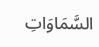السَّمَاوَاتِ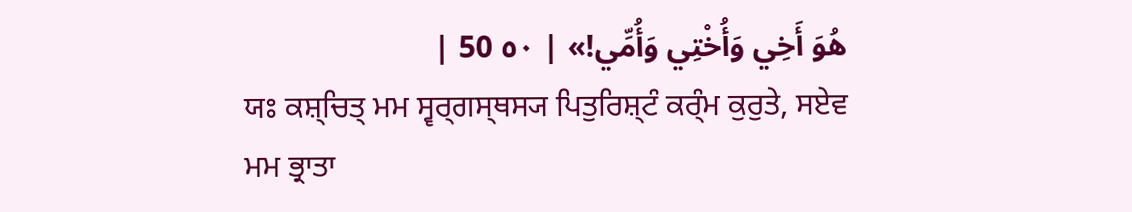هُوَ أَخِي وَأُخْتِي وَأُمِّي!» | ٥٠ 50 |
ਯਃ ਕਸ਼੍ਚਿਤ੍ ਮਮ ਸ੍ਵਰ੍ਗਸ੍ਥਸ੍ਯ ਪਿਤੁਰਿਸ਼੍ਟੰ ਕਰ੍ੰਮ ਕੁਰੁਤੇ, ਸਏਵ ਮਮ ਭ੍ਰਾਤਾ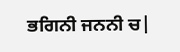ਭਗਿਨੀ ਜਨਨੀ ਚ|